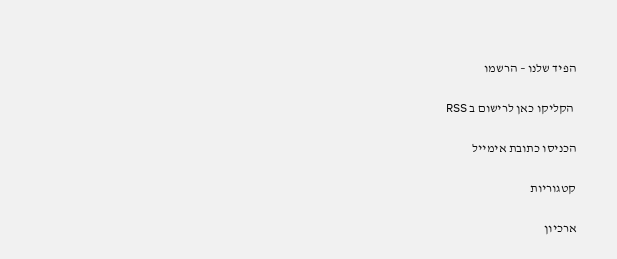הפיד שלנו – הרשמו

 הקליקו כאן לרישום ב RSS

הכניסו כתובת אימייל

קטגוריות

ארכיון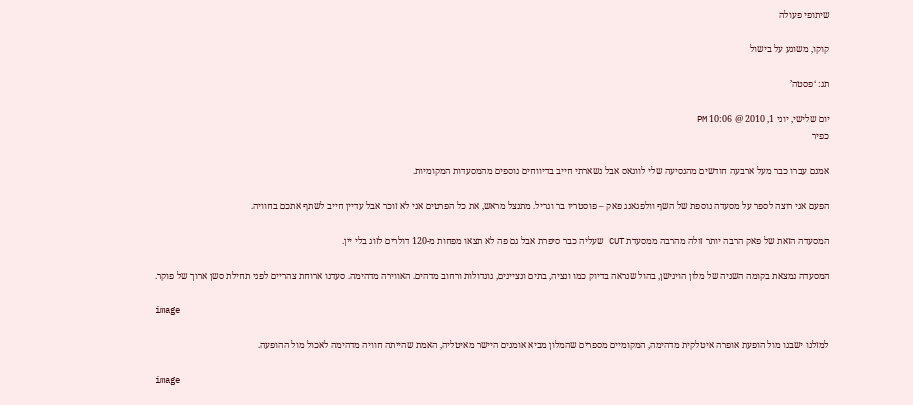שיתופי פעולה

קוקו, משוגע על בישול

תג: ‘פסטה’

יום שלישי, יוני 1, 2010 @ 10:06 PM
כפיר

אמנם עברו כבר מעל ארבעה חודשים מהנסיעה שלי לווגאס אבל נשארתי חייב בדיווחים נוספים מהמסעדות המקומיות.

הפעם אני רוצה לספר על מסעדה נוספת של השף וולפגאנג פאק – פוסטריו בר וגריל. מתנצל מראש, את כל הפרטים אני לא זוכר אבל עדיין חייב לשתף אתכם בחוויה.

המסעדה הזאת של פאק הרבה יותר זולה מהרבה ממסעדת CUT שעליה כבר סיפרת אבל גם פה לא תצאו מפחות מ-120 דולרים לזוג בלי יין.

המסעדה נמצאת בקומה השניה של מלון הוינישן, בהול שנראה בדיוק כמו ונציה, בתים ונציינים, גונדולות ורחוב מדהים. האווירה מדהימה. סעדנו ארוחת צהריים לפני תחילת סשן ארוך של פוקר.

image

למזלנו ישבנו מול הופעת אופרה איטלקית מדהימה, המקומיים מספרים שהמלון מביא אומנים היישר מאיטליה, האמת שהייתה חוויה מדהימה לאכול מול ההופעה.

image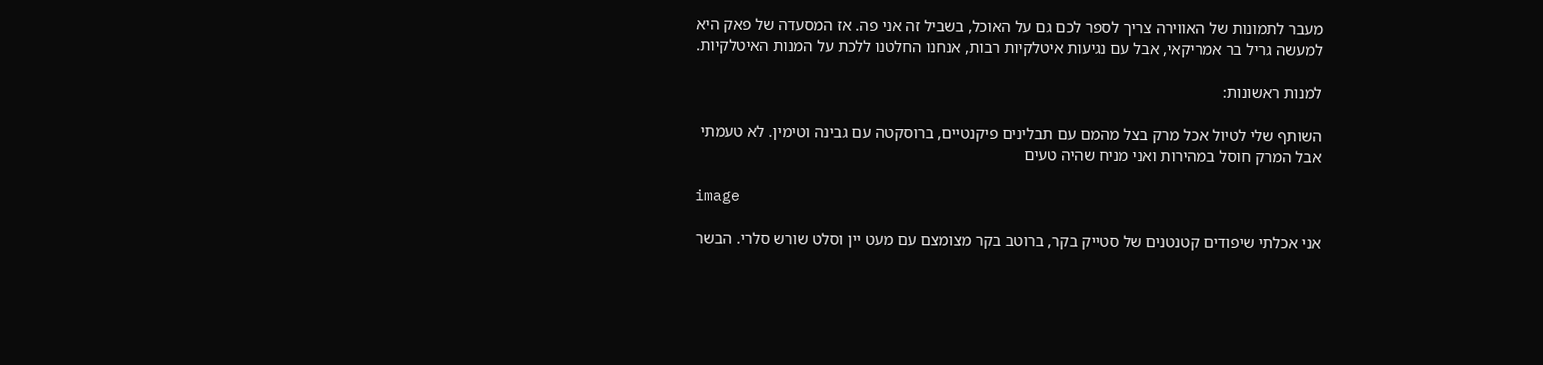מעבר לתמונות של האווירה צריך לספר לכם גם על האוכל, בשביל זה אני פה. אז המסעדה של פאק היא למעשה גריל בר אמריקאי, אבל עם נגיעות איטלקיות רבות, אנחנו החלטנו ללכת על המנות האיטלקיות.

למנות ראשונות:

השותף שלי לטיול אכל מרק בצל מהמם עם תבלינים פיקנטיים, ברוסקטה עם גבינה וטימין. לא טעמתי אבל המרק חוסל במהירות ואני מניח שהיה טעים

image

אני אכלתי שיפודים קטנטנים של סטייק בקר, ברוטב בקר מצומצם עם מעט יין וסלט שורש סלרי. הבשר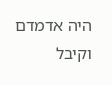היה אדמדם וקיבל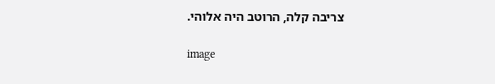צריבה קלה, הרוטב היה אלוהי.

image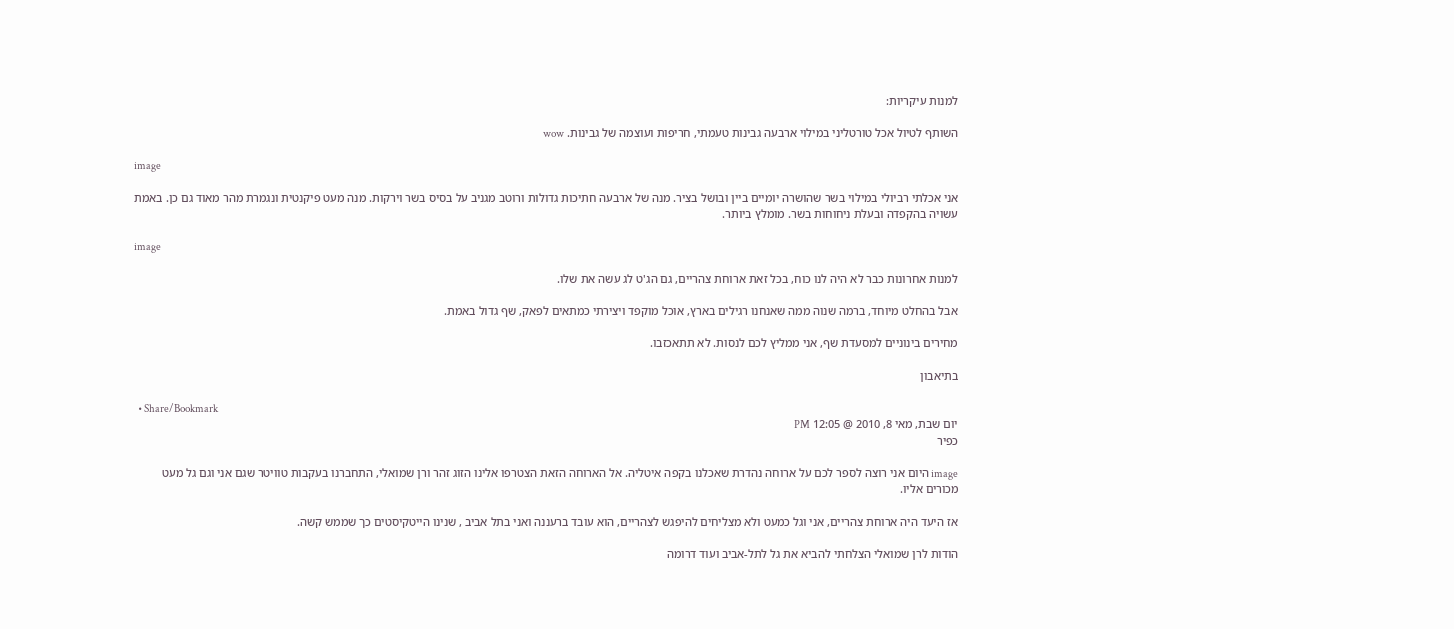למנות עיקריות:

השותף לטיול אכל טורטליני במילוי ארבעה גבינות טעמתי, חריפות ועוצמה של גבינות. wow

image

אני אכלתי רביולי במילוי בשר שהושרה יומיים ביין ובושל בציר. מנה של ארבעה חתיכות גדולות ורוטב מגניב על בסיס בשר וירקות. מנה מעט פיקנטית ונגמרת מהר מאוד גם כן. באמת עשויה בהקפדה ובעלת ניחוחות בשר. מומלץ ביותר.

image

למנות אחרונות כבר לא היה לנו כוח, בכל זאת ארוחת צהריים, גם הג'ט לג עשה את שלו.

אבל בהחלט מיוחד, ברמה שנוה ממה שאנחנו רגילים בארץ, אוכל מוקפד ויצירתי כמתאים לפאק, שף גדול באמת.

מחירים בינוניים למסעדת שף, אני ממליץ לכם לנסות. לא תתאכזבו.

בתיאבון

  • Share/Bookmark
יום שבת, מאי 8, 2010 @ 12:05 PM
כפיר

image היום אני רוצה לספר לכם על ארוחה נהדרת שאכלנו בקפה איטליה. אל הארוחה הזאת הצטרפו אלינו הזוג זהר ורן שמואלי, התחברנו בעקבות טוויטר שגם אני וגם גל מעט מכורים אליו.

אז היעד היה ארוחת צהריים, אני וגל כמעט ולא מצליחים להיפגש לצהריים, הוא עובד ברעננה ואני בתל אביב , שנינו הייטקיסטים כך שממש קשה.

הודות לרן שמואלי הצלחתי להביא את גל לתל-אביב ועוד דרומה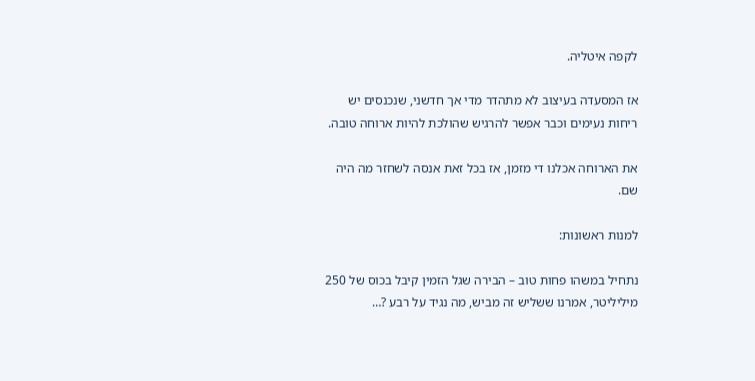לקפה איטליה.

אז המסעדה בעיצוב לא מתהדר מדי אך חדשני, שנכנסים יש ריחות נעימים וכבר אפשר להרגיש שהולכת להיות ארוחה טובה.

את הארוחה אכלנו די מזמן, אז בכל זאת אנסה לשחזר מה היה שם.

למנות ראשונות:

נתחיל במשהו פחות טוב – הבירה שגל הזמין קיבל בכוס של 250 מיליליטר, אמרנו ששליש זה מביש, מה נגיד על רבע ?…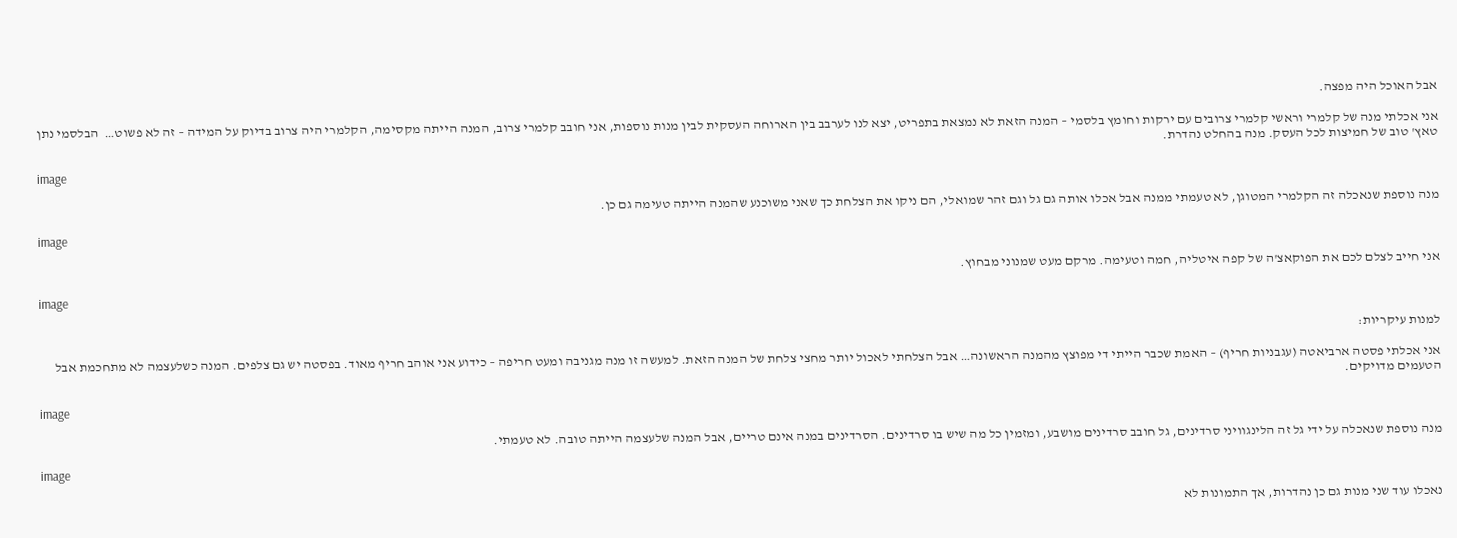אבל האוכל היה מפצה.

אני אכלתי מנה של קלמרי וראשי קלמרי צרובים עם ירקות וחומץ בלסמי – המנה הזאת לא נמצאת בתפריט, יצא לנו לערבב בין הארוחה העסקית לבין מנות נוספות, אני חובב קלמרי צרוב, המנה הייתה מקסימה, הקלמרי היה צרוב בדיוק על המידה – זה לא פשוט…  הבלסמי נתן טאץ' טוב של חמיצות לכל העסק. מנה בהחלט נהדרת.

image

מנה נוספת שנאכלה זה הקלמרי המטוגן, לא טעמתי ממנה אבל אכלו אותה גם גל וגם זהר שמואלי, הם ניקו את הצלחת כך שאני משוכנע שהמנה הייתה טעימה גם כן.

image

אני חייב לצלם לכם את הפוקאצ'ה של קפה איטליה, חמה וטעימה. מרקם מעט שמנוני מבחוץ.

image

למנות עיקריות:

אני אכלתי פסטה ארביאטה (עגבניות חריף) – האמת שכבר הייתי די מפוצץ מהמנה הראשונה… אבל הצלחתי לאכול יותר מחצי צלחת של המנה הזאת. למעשה זו מנה מגניבה ומעט חריפה – כידוע אני אוהב חריף מאוד. בפסטה יש גם צלפים. המנה כשלעצמה לא מתחכמת אבל הטעמים מדויקים.

image

מנה נוספת שנאכלה על ידי גל זה הלינגוויני סרדינים, גל חובב סרדינים מושבע, ומזמין כל מה שיש בו סרדינים. הסרדינים במנה אינם טריים, אבל המנה שלעצמה הייתה טובה. לא טעמתי.

image

נאכלו עוד שני מנות גם כן נהדרות, אך התמונות לא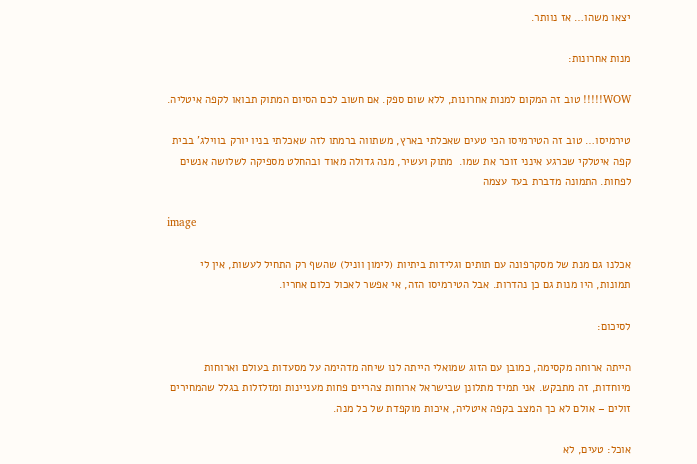יצאו משהו… אז נוותר.

מנות אחרונות:

WOW!!!!! טוב זה המקום למנות אחרונות, ללא שום ספק. אם חשוב לכם הסיום המתוק תבואו לקפה איטליה.

טירמיסו… טוב זה הטירמיסו הכי טעים שאכלתי בארץ, משתווה ברמתו לזה שאכלתי בניו יורק בווילג' בבית קפה איטלקי שכרגע אינני זוכר את שמו.  מתוק ועשיר, מנה גדולה מאוד ובהחלט מספיקה לשלושה אנשים לפחות. התמונה מדברת בעד עצמה

image

אכלנו גם מנת של מסקרפונה עם תותים וגלידות ביתיות (לימון ווניל) שהשף רק התחיל לעשות, אין לי תמונות, היו מנות גם כן נהדרות. אבל הטירמיסו הזה, אי אפשר לאכול כלום אחריו.

לסיכום:

הייתה ארוחה מקסימה, כמובן עם הזוג שמואלי הייתה לנו שיחה מדהימה על מסעדות בעולם וארוחות מיוחדות, זה מתבקש. אני תמיד מתלונן שבישראל ארוחות צהריים פחות מעניינות ומזלזלות בגלל שהמחירים זולים – אולם לא כך המצב בקפה איטליה, איכות מוקפדת של כל מנה.

אוכל: טעים, לא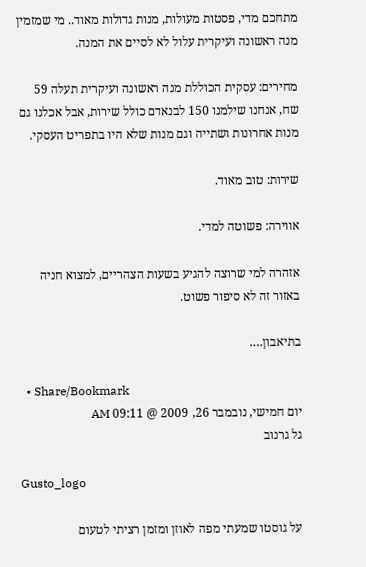מתחכם מדי, פסטות מעולות, מנות גדולות מאוד.. מי שמזמין מנה ראשונה ועיקרית עלול לא לסיים את המנה.

מחירים: עסקית הכוללת מנה ראשונה ועיקרית תעלה 59 שח, אנחנו שילמנו 150 לבנאדם כולל שירות, אבל אכלנו גם מנות אחרונות ושתייה וגם מנות שלא היו בתפריט העסקי.

שירות: טוב מאוד.

אווירה: פשוטה למדי.

אזהרה למי שרוצה להגיע בשעות הצהריים, למצוא חניה באזור זה לא סיפור פשוט.

בתיאבון….

  • Share/Bookmark
יום חמישי, נובמבר 26, 2009 @ 09:11 AM
גל גרנוב

Gusto_logo

על גוסטו שמעתי מפה לאוזן ומזמן רציתי לטעום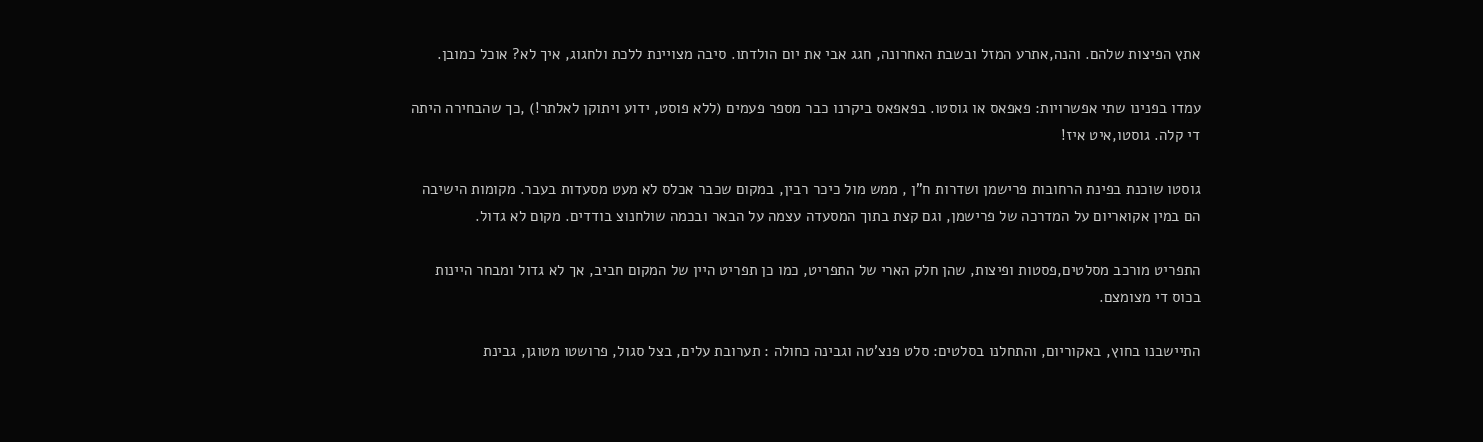אתץ הפיצות שלהם. והנה,אתרע המזל ובשבת האחרונה, חגג אבי את יום הולדתו. סיבה מצויינת ללכת ולחגוג, איך לא? אוכל כמובן.

עמדו בפנינו שתי אפשרויות: פאפאס או גוסטו. בפאפאס ביקרנו כבר מספר פעמים (ללא פוסט, ידוע ויתוקן לאלתר!) ,כך שהבחירה היתה די קלה. גוסטו,איט איז!

גוסטו שוכנת בפינת הרחובות פרישמן ושדרות ח”ן , ממש מול כיכר רבין, במקום שכבר אכלס לא מעט מסעדות בעבר. מקומות הישיבה הם במין אקואריום על המדרכה של פרישמן, וגם קצת בתוך המסעדה עצמה על הבאר ובכמה שולחנוצ בודדים. מקום לא גדול.

התפריט מורכב מסלטים,פסטות ופיצות, שהן חלק הארי של התפריט, כמו כן תפריט היין של המקום חביב, אך לא גדול ומבחר היינות בכוס די מצומצם.

התיישבנו בחוץ, באקוריום, והתחלנו בסלטים: סלט פנצ'טה וגבינה כחולה : תערובת עלים, בצל סגול, פרושטו מטוגן, גבינת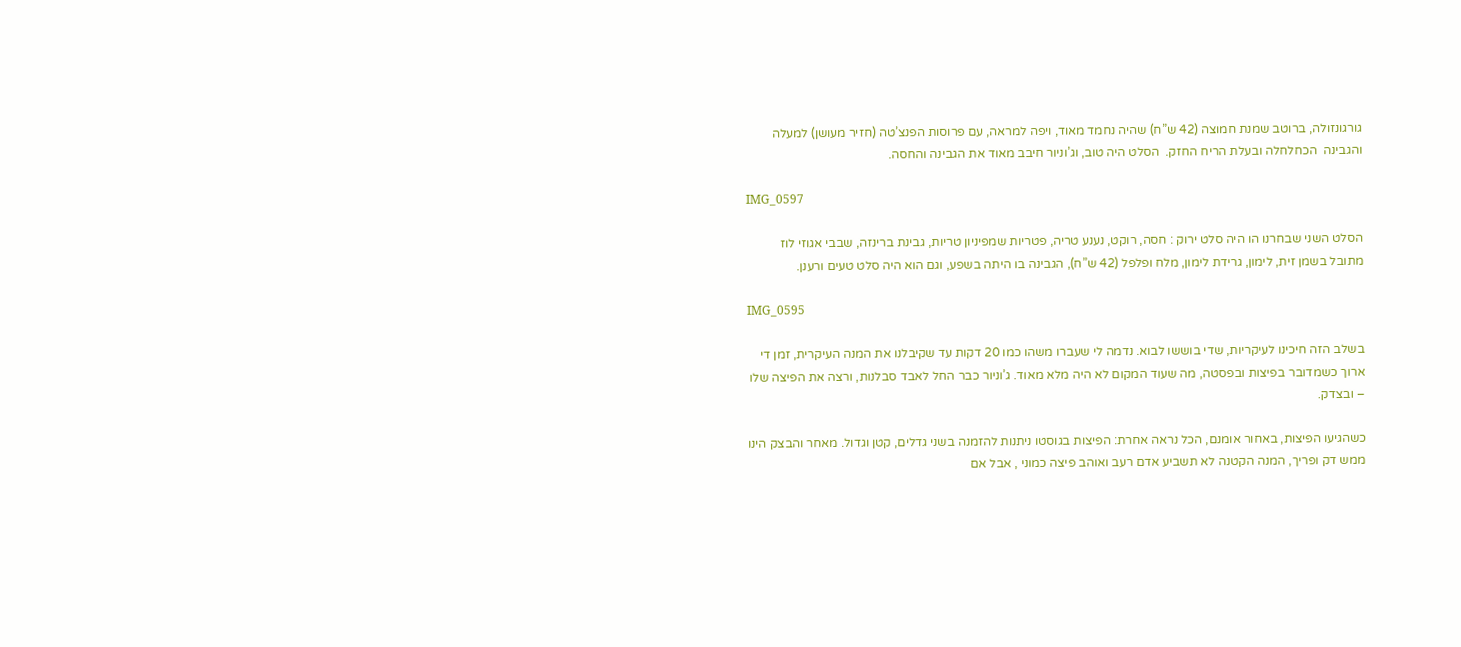גורגונזולה, ברוטב שמנת חמוצה (42 ש”ח) שהיה נחמד מאוד, ויפה למראה, עם פרוסות הפנצ’טה (חזיר מעושן) למעלה והגבינה  הכחלחלה ובעלת הריח החזק.  הסלט היה טוב, וג’וניור חיבב מאוד את הגבינה והחסה.

IMG_0597

הסלט השני שבחרנו הו היה סלט ירוק : חסה, רוקט, נענע טריה, פטריות שמפיניון טריות, גבינת ברינזה, שבבי אגוזי לוז מתובל בשמן זית, לימון, גרידת לימון, מלח ופלפל (42 ש”ח), הגבינה בו היתה בשפע, וגם הוא היה סלט טעים ורענן.

IMG_0595

בשלב הזה חיכינו לעיקריות, שדי בוששו לבוא. נדמה לי שעברו משהו כמו 20 דקות עד שקיבלנו את המנה העיקרית, זמן די ארוך כשמדובר בפיצות ובפסטה, מה שעוד המקום לא היה מלא מאוד. ג’וניור כבר החל לאבד סבלנות, ורצה את הפיצה שלו – ובצדק.

כשהגיעו הפיצות, באחור אומנם, הכל נראה אחרת: הפיצות בגוסטו ניתנות להזמנה בשני גדלים, קטן וגדול. מאחר והבצק הינו ממש דק ופריך, המנה הקטנה לא תשביע אדם רעב ואוהב פיצה כמוני , אבל אם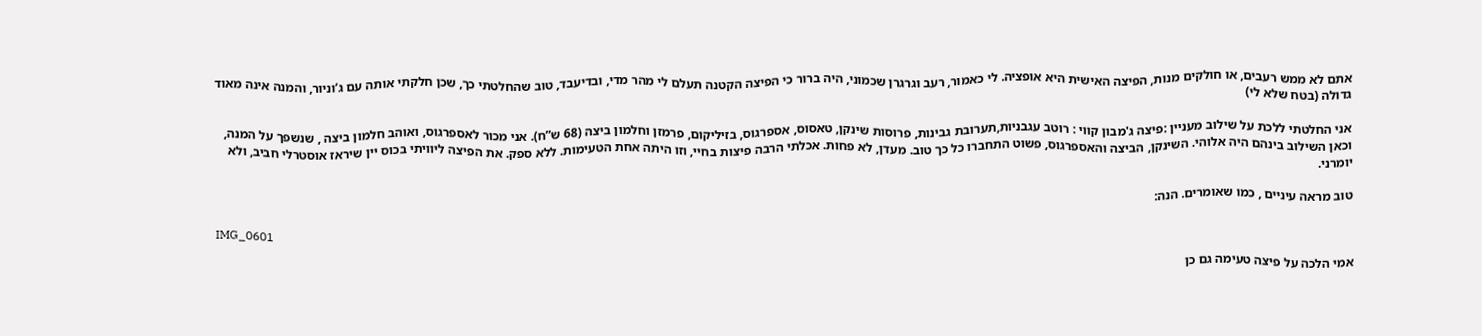אתם לא ממש רעבים, או חולקים מנות, הפיצה האישית היא אופציה. לי כאמור, רעב וגרגרן שכמוני, היה ברור כי הפיצה הקטנה תעלם לי מהר מדי, ובדיעבד, טוב שהחלטתי כך, שכן חלקתי אותה עם ג’וניור, והמנה אינה מאוד גדולה (בטח שלא לי)

אני החלטתי ללכת על שילוב מעניין :פיצה ג'מבון קווי : רוטב עגבניות,תערובת גבינות, פרוסות שינקן, טאסוס, אספרגוס, בזיליקום, פרמזן וחלמון ביצה (68 ש”ח). אני מכור לאספרגוס, ואוהב חלמון ביצה , שנשפך על המנה, וכאן השילוב בינהם היה אלוהי. השינקן, הביצה והאספרגוס, פשוט התחברו כל כך טוב. מעדן, לא פחות. אכלתי הרבה פיצות בחיי, וזו היתה אחת הטעימות. ללא ספק. את הפיצה ליוויתי בכוס יין שיראז אוסטרלי חביב, ולא יומרני.

טוב מראה עיניים , כמו שאומרים. הנה:

IMG_0601

אמי הלכה על פיצה טעימה גם כן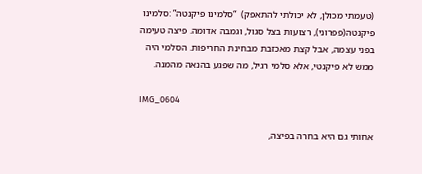(טעמתי מכולן, לא יכולתי להתאפק)  “סלמינו פיקנטה” :סלמינו פיקנטה(פפרוני), רצועות בצל סגול, וגמבה אדומה. פיצה טעימה בפני עצמה, אבל קצת מאכזבת מבחינת החריפות. הסלמי היה ממש לא פיקנטי, אלא סלמי רגיל, מה שפגע בהנאה מהמנה.

IMG_0604

אחותי גם היא בחרה בפיצה,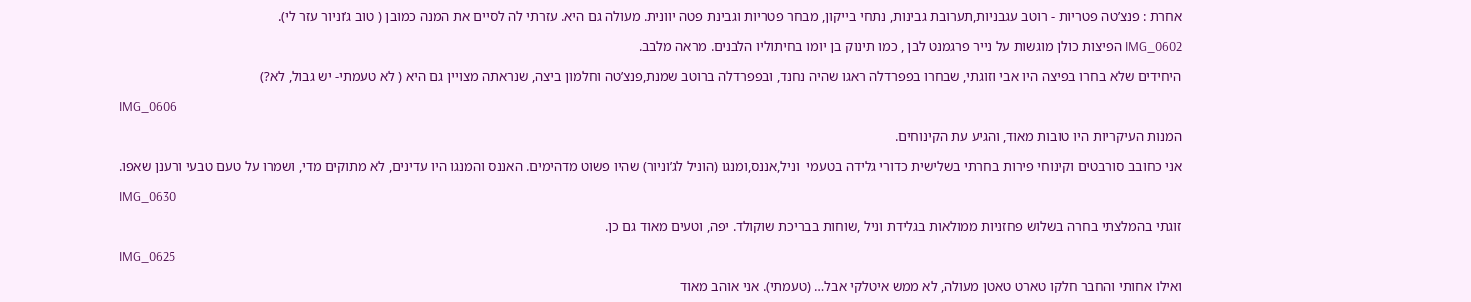אחרת : פנצ’טה פטריות - רוטב עגבניות,תערובת גבינות, נתחי בייקון, מבחר פטריות וגבינת פטה יוונית. מעולה גם היא. עזרתי לה לסיים את המנה כמובן ( טוב ג’וניור עזר לי).

IMG_0602 הפיצות כולן מוגשות על נייר פרגמנט לבן , כמו תינוק בן יומו בחיתוליו הלבנים. מראה מלבב.

היחידים שלא בחרו בפיצה היו אבי וזוגתי, שבחרו בפפרדלה ראגו שהיה נחנד, ובפפרדלה ברוטב שמנת,פנצ’טה וחלמון ביצה, שנראתה מצויין גם היא ( לא טעמתי- יש גבול, לא?)

IMG_0606

המנות העיקריות היו טובות מאוד, והגיע עת הקינוחים.

אני כחובב סורבטים וקינוחי פירות בחרתי בשלישית כדורי גלידה בטעמי  וניל,אננס,ומנגו (הוניל לג’וניור) שהיו פשוט מדהימים. האננס והמנגו היו עדינים, לא מתוקים מדי, ושמרו על טעם טבעי ורענן שאפו.

IMG_0630

זוגתי בהמלצתי בחרה בשלוש פחזניות ממולאות בגלידת וניל ,שוחות בבריכת שוקולד. יפה, וטעים מאוד גם כן.

IMG_0625

ואילו אחותי והחבר חלקו טארט טאטן מעולה, לא ממש איטלקי אבל… (טעמתי). אני אוהב מאוד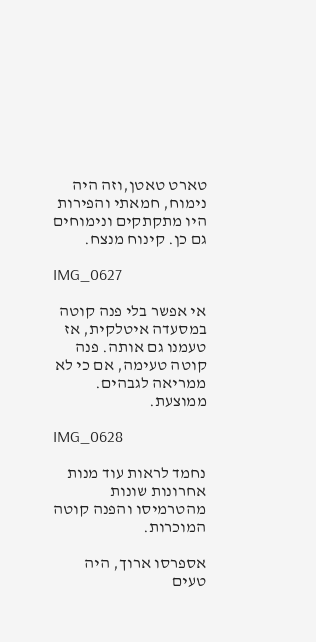טארט טאטן,וזה היה נימוח, חמאתי והפירות היו מתקתקים ונימוחים גם כן. קינוח מנצח.

IMG_0627

אי אפשר בלי פנה קוטה במסעדה איטלקית, אז טעמנו גם אותה. פנה קוטה טעימה, אם כי לא ממריאה לגבהים. ממוצעת.

IMG_0628

נחמד לראות עוד מנות אחרונות שונות מהטרמיסו והפנה קוטה המוכרות.

אספרסו ארוך, היה טעים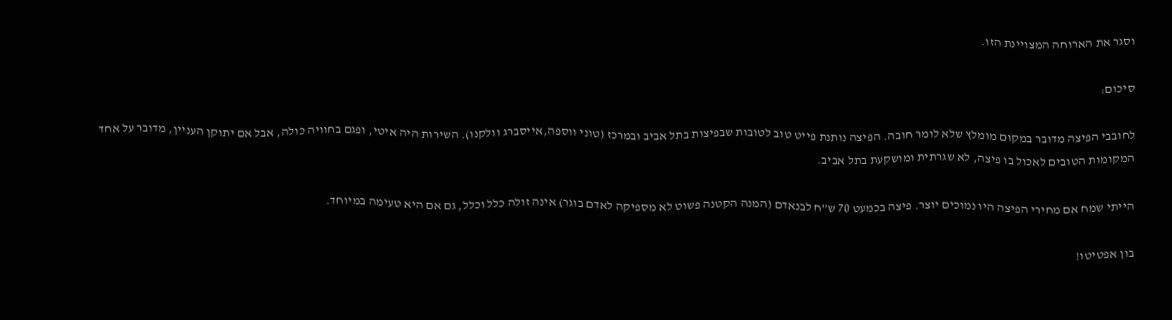וסגר את הארוחה המצויינת הזו.

סיכום:

לחובבי הפיצה מדובר במקום מומלץ שלא לומר חובה. הפיצה נותנת פייט טוב לטובות שבפיצות בתל אביב ובמרכז (טוני ווספה,אייסברג וולקנו). השירות היה איטי, ופגם בחוויה כולה, אבל אם יתוקן העניין, מדובר על אחד המקומות הטובים לאכול בו פיצה, לא שגרתית ומושקעת בתל אביב.

הייתי שמח אם מחירי הפיצה היו נמוכים יוצר. פיצה בכמעט 70 ש”ח לבנאדם (המנה הקטנה פשוט לא מספיקה לאדם בוגר) אינה זולה כלל וכלל, גם אם היא טעימה במיוחד.

בון אפטיטו!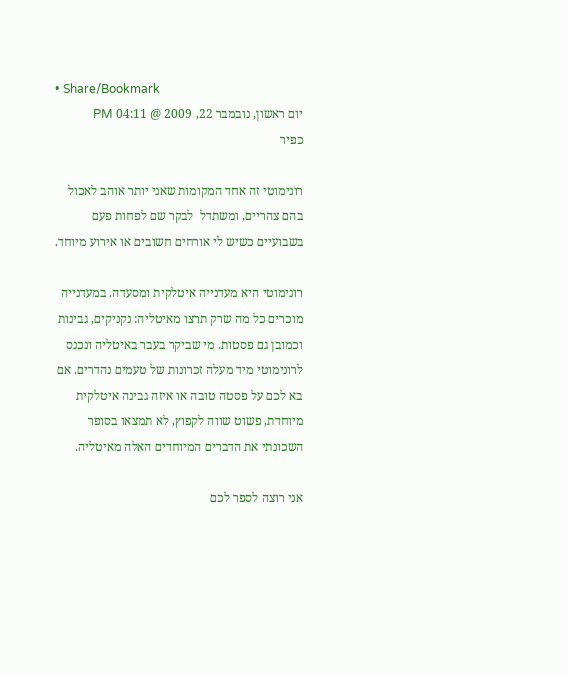• Share/Bookmark
יום ראשון, נובמבר 22, 2009 @ 04:11 PM
כפיר

רונימוטי זה אחד המקומות שאני יותר אוהב לאכול בהם צהריים, ומשתדל  לבקר שם לפחות פעם בשבועיים כשיש לי אורחים חשובים או אירוע מיוחד.

רונימוטי היא מעדנייה איטלקית ומסעדה. במעדנייה מוכרים כל מה שרק תרצו מאיטליה: נקניקים, גבינות וכמובן גם פסטות. מי שביקר בעבר באיטליה ונכנס לרונימוטי מיד מעלה זכרונות של טעמים נהדרים. אם בא לכם על פסטה טובה או איזה גבינה איטלקית מיוחדת, פשוט שווה לקפוץ, לא תמצאו בסופר השכונתי את הדברים המיוחדים האלה מאיטליה.

אני רוצה לספר לכם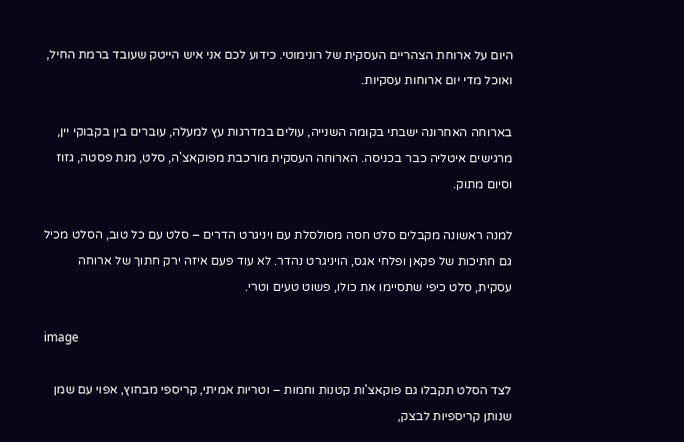היום על ארוחת הצהריים העסקית של רונימוטי. כידוע לכם אני איש הייטק שעובד ברמת החיל, ואוכל מדי יום ארוחות עסקיות.

בארוחה האחרונה ישבתי בקומה השנייה, עולים במדרגות עץ למעלה, עוברים בין בקבוקי יין, מרגישים איטליה כבר בכניסה. הארוחה העסקית מורכבת מפוקאצ'ה, סלט, מנת פסטה, גזוז וסיום מתוק.

למנה ראשונה מקבלים סלט חסה מסולסלת עם ויניגרט הדרים – סלט עם כל טוב, הסלט מכיל גם חתיכות של פקאן ופלחי אגס, הויניגרט נהדר. לא עוד פעם איזה ירק חתוך של ארוחה עסקית, סלט כיפי שתסיימו את כולו, פשוט טעים וטרי.

image

לצד הסלט תקבלו גם פוקאצ'ות קטנות וחמות – וטריות אמיתי, קריספי מבחוץ, אפוי עם שמן שנותן קריספיות לבצק,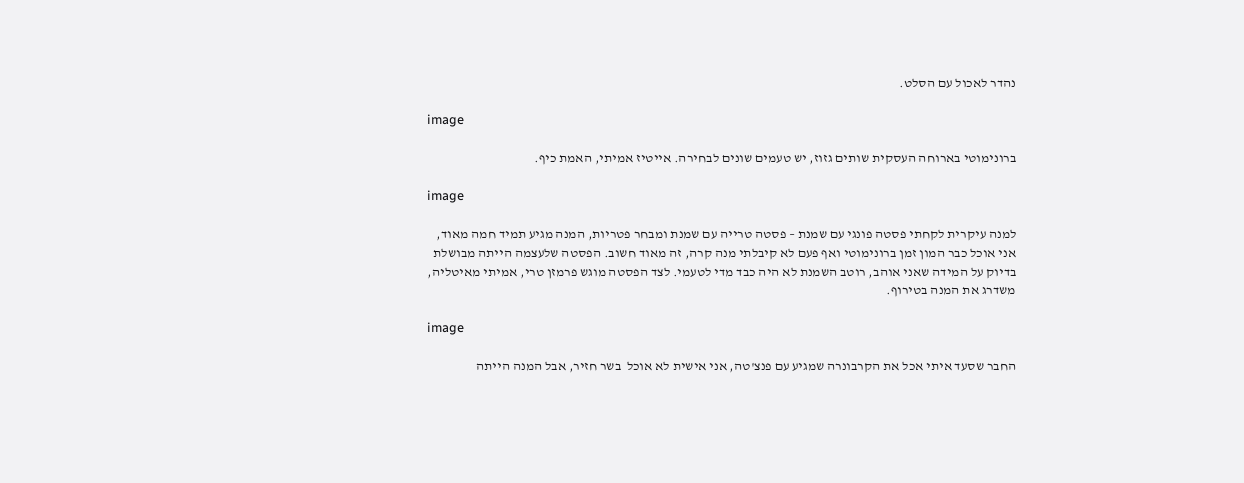נהדר לאכול עם הסלט.

image

ברונימוטי בארוחה העסקית שותים גזוז, יש טעמים שונים לבחירה. אייטיז אמיתי, האמת כיף.

image

למנה עיקרית לקחתי פסטה פונגי עם שמנת – פסטה טרייה עם שמנת ומבחר פטריות, המנה מגיע תמיד חמה מאוד, אני אוכל כבר המון זמן ברונימוטי ואף פעם לא קיבלתי מנה קרה, זה מאוד חשוב. הפסטה שלעצמה הייתה מבושלת בדיוק על המידה שאני אוהב, רוטב השמנת לא היה כבד מדי לטעמי. לצד הפסטה מוגש פרמזן טרי, אמיתי מאיטליה, משדרג את המנה בטירוף.

image

החבר שסעד איתי אכל את הקרבונרה שמגיע עם פנצ'טה, אני אישית לא אוכל  בשר חזיר, אבל המנה הייתה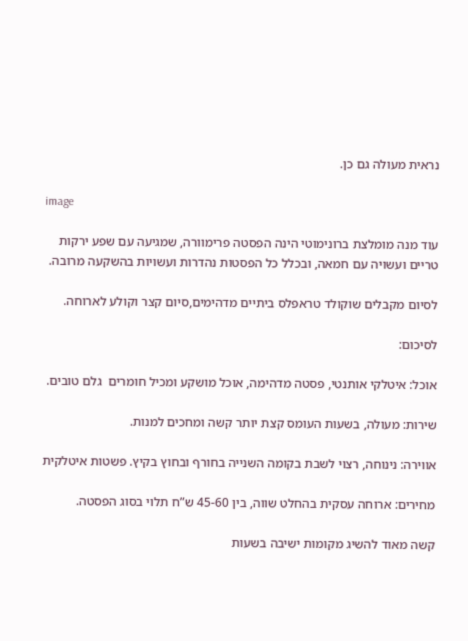נראית מעולה גם כן.

image

עוד מנה מומלצת ברונימוטי הינה הפסטה פרימוורה, שמגיעה עם שפע ירקות טריים ועשויה עם חמאה, ובכלל כל הפסטות נהדרות ועשויות בהשקעה מרובה.

לסיום מקבלים שוקולד טראפלס ביתיים מדהימים,סיום קצר וקולע לארוחה.

לסיכום:

אוכל: איטלקי אותנטי, פסטה מדהימה, אוכל מושקע ומכיל חומרים  גלם טובים.

שירות: מעולה, בשעות העומס קצת יותר קשה ומחכים למנות.

אווירה: נינוחה, רצוי לשבת בקומה השנייה בחורף ובחוץ בקיץ. פשטות איטלקית

מחירים: ארוחה עסקית בהחלט שווה, בין 45-60 ש”ח תלוי בסוג הפסטה.

קשה מאוד להשיג מקומות ישיבה בשעות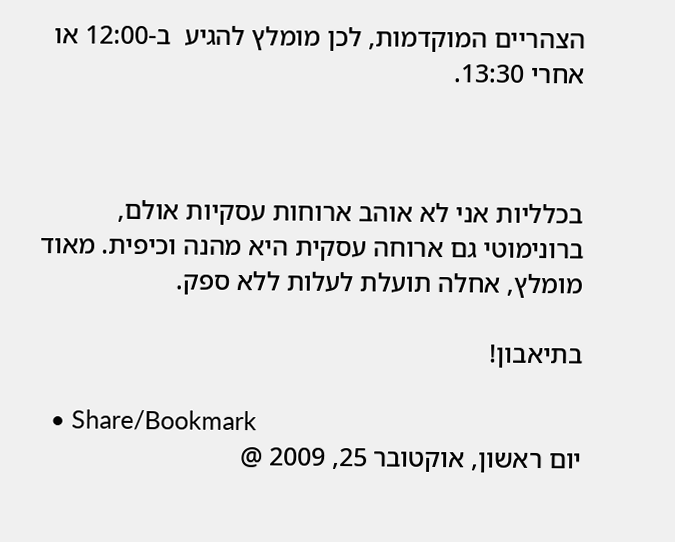הצהריים המוקדמות, לכן מומלץ להגיע  ב-12:00 או אחרי 13:30.



בכלליות אני לא אוהב ארוחות עסקיות אולם, ברונימוטי גם ארוחה עסקית היא מהנה וכיפית. מאוד מומלץ, אחלה תועלת לעלות ללא ספק.

בתיאבון!

  • Share/Bookmark
יום ראשון, אוקטובר 25, 2009 @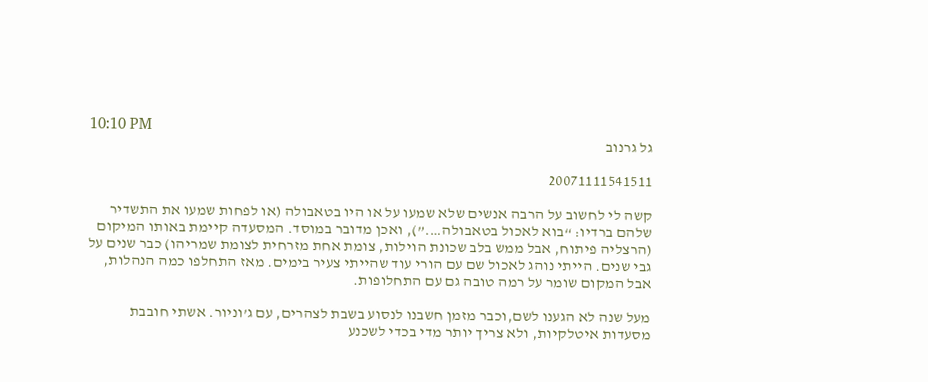10:10 PM
גל גרנוב

20071111541511

קשה לי לחשוב על הרבה אנשים שלא שמעו על או היו בטאבולה (או לפחות שמעו את התשדיר שלהם ברדיו: “בוא לאכול בטאבולה….”), ואכן מדובר במוסד. המסעדה קיימת באותו המיקום (הרצליה פיתוח, אבל ממש בלב שכונת הוילות, צומת אחת מזרחית לצומת שמריהו) כבר שנים על גבי שנים. הייתי נוהג לאכול שם עם הורי עוד שהייתי צעיר בימים. מאז התחלפו כמה הנהלות, אבל המקום שומר על רמה טובה גם עם התחלופות.

מעל שנה לא הגענו לשם,וכבר מזמן חשבנו לנסוע בשבת לצהרים, עם ג’וניור. אשתי חובבת מסעדות איטלקיות, ולא צריך יותר מדי בכדי לשכנע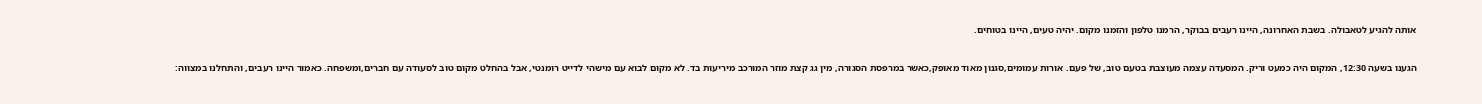אותה להגיע לטאבולה. בשבת האחרונה, היינו רעבים בבוקר, הרמנו טלפון והזמנו מקום. יהיה טעים, היינו בטוחים.

הגענו בשעה 12:30, המקום היה כמעט וריק. המסעדה עצמה מעוצבת בטעם טוב, של פעם. אורות עמומים,סגנון מאוד מאופק,כאשר במרפסת הסגורה, מין גג קצת מוזר המורכב מיריעות בד. לא מקום לבוא עם מישהי לדייט רומנטי, אבל בהחלט מקום טוב לסעודה עם חברים,ומשפחה. כאמור היינו רעבים, והתחלנו במצווה: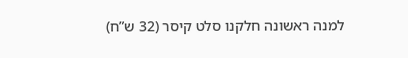למנה ראשונה חלקנו סלט קיסר (32 ש”ח)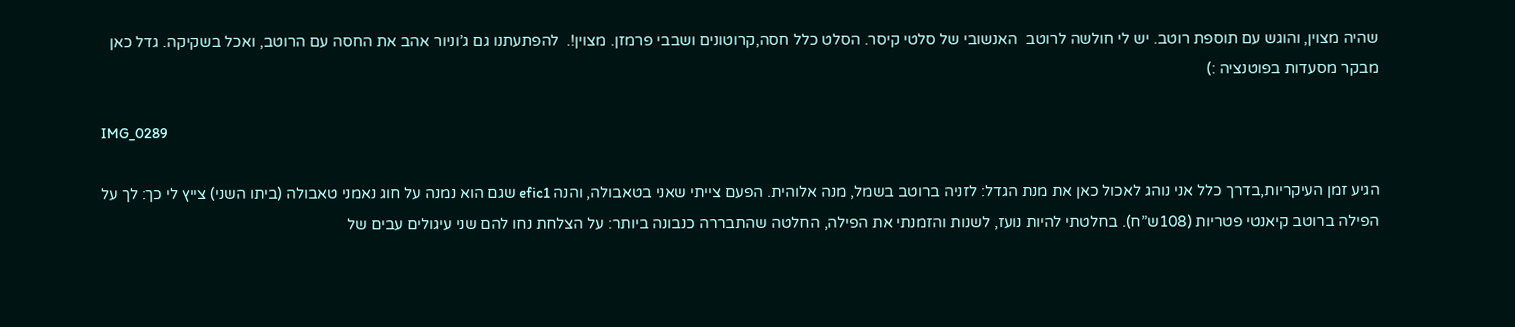שהיה מצוין, והוגש עם תוספת רוטב. יש לי חולשה לרוטב  האנשובי של סלטי קיסר. הסלט כלל חסה,קרוטונים ושבבי פרמזן. מצוין!.  להפתעתנו גם ג’וניור אהב את החסה עם הרוטב, ואכל בשקיקה. גדל כאן מבקר מסעדות בפוטנציה :)

IMG_0289

הגיע זמן העיקריות,בדרך כלל אני נוהג לאכול כאן את מנת הגדל: לזניה ברוטב בשמל, מנה אלוהית. הפעם צייתי שאני בטאבולה, והנה efic1 שגם הוא נמנה על חוג נאמני טאבולה (ביתו השני) צייץ לי כך: לך על הפילה ברוטב קיאנטי פטריות (108ש”ח). בחלטתי להיות נועז, לשנות והזמנתי את הפילה, החלטה שהתבררה כנבונה ביותר: על הצלחת נחו להם שני עיגולים עבים של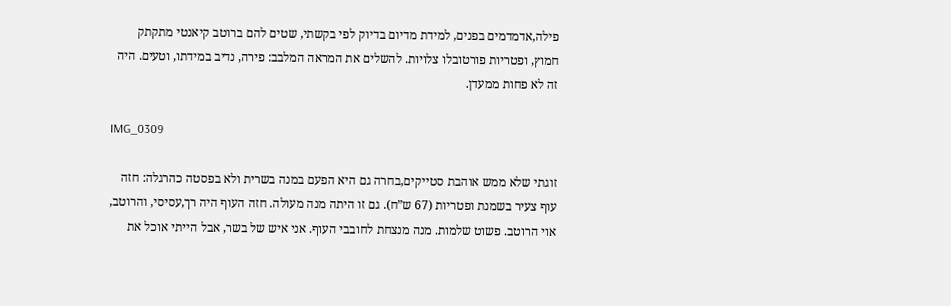פילה,אדמדמים בפנים, למידת מדיום בדיוק לפי בקשתי, שטים להם ברוטב קיאנטי מתקתק חמוץ, ופטריות פורטובלו צלויות. להשלים את המראה המלבב: פירה, נדיב במידתו, וטעים. היה זה לא פחות ממעדן.

IMG_0309

זוגתי שלא ממש אוהבת סטייקים,בחרה גם היא הפעם במנה בשרית ולא בפסטה כהרגלה: חזה עוף צעיר בשמנת ופטריות (67 ש”ח). גם זו היתה מנה מעולה. חזה העוף היה רך,עסיסי, והרוטב, אוי הרוטב. פשוט שלמות. מנה מנצחת לחובבי העוף. אני איש של בשר, אבל הייתי אוכל את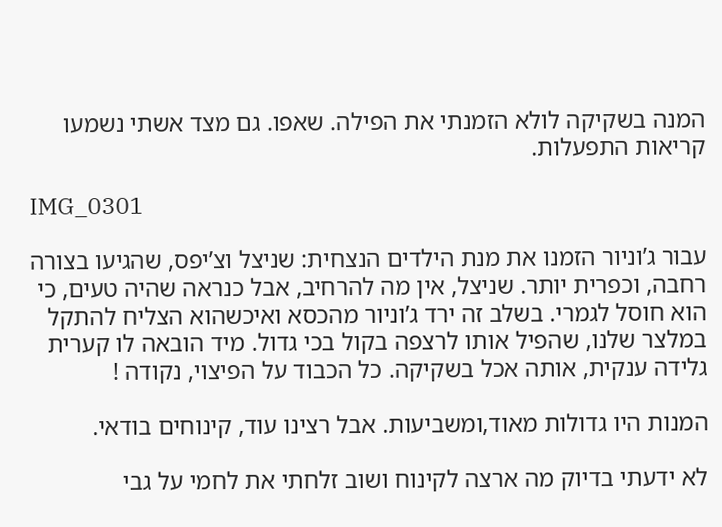המנה בשקיקה לולא הזמנתי את הפילה. שאפו. גם מצד אשתי נשמעו קריאות התפעלות.

IMG_0301

עבור ג’וניור הזמנו את מנת הילדים הנצחית: שניצל וצ’יפס, שהגיעו בצורה רחבה, וכפרית יותר. שניצל, אין מה להרחיב, אבל כנראה שהיה טעים, כי הוא חוסל לגמרי. בשלב זה ירד ג’וניור מהכסא ואיכשהוא הצליח להתקל במלצר שלנו, שהפיל אותו לרצפה בקול בכי גדול. מיד הובאה לו קערית גלידה ענקית, אותה אכל בשקיקה. כל הכבוד על הפיצוי, נקודה !

המנות היו גדולות מאוד,ומשביעות. אבל רצינו עוד, קינוחים בודאי.

לא ידעתי בדיוק מה ארצה לקינוח ושוב זלחתי את לחמי על גבי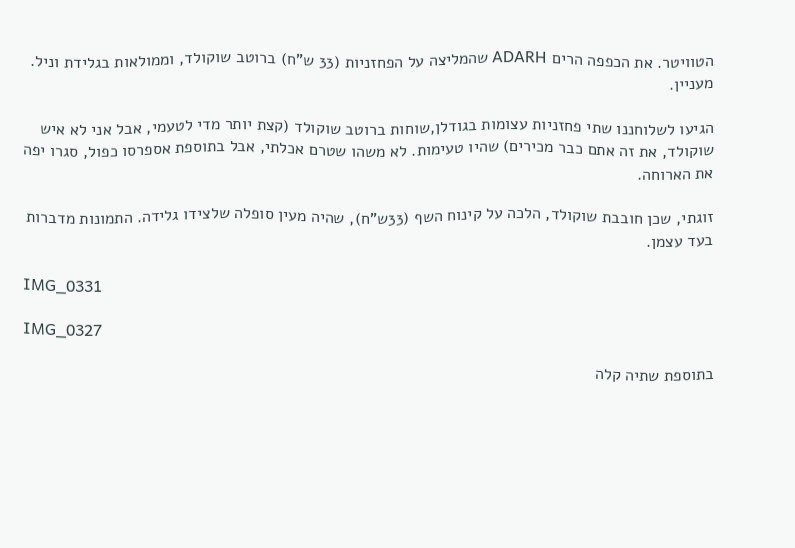הטוויטר. את הכפפה הרים ADARH שהמליצה על הפחזניות (33 ש”ח) ברוטב שוקולד, וממולאות בגלידת וניל. מעניין.

הגיעו לשלוחננו שתי פחזניות עצומות בגודלן,שוחות ברוטב שוקולד (קצת יותר מדי לטעמי, אבל אני לא איש שוקולד, את זה אתם כבר מכירים) שהיו טעימות. לא משהו שטרם אכלתי, אבל בתוספת אספרסו כפול, סגרו יפה את הארוחה.

זוגתי, שכן חובבת שוקולד, הלכה על קינוח השף (33ש”ח), שהיה מעין סופלה שלצידו גלידה. התמונות מדברות בעד עצמן.

IMG_0331

IMG_0327

בתוספת שתיה קלה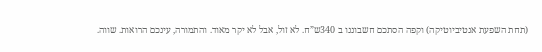(תחת השפעת אנטיביוטיקה) וקפה הסתכם חשבוננו ב 340ש”ח. לא זול, אבל לא יקר מאוד. והתמורה, עינכם הרואות. שווה.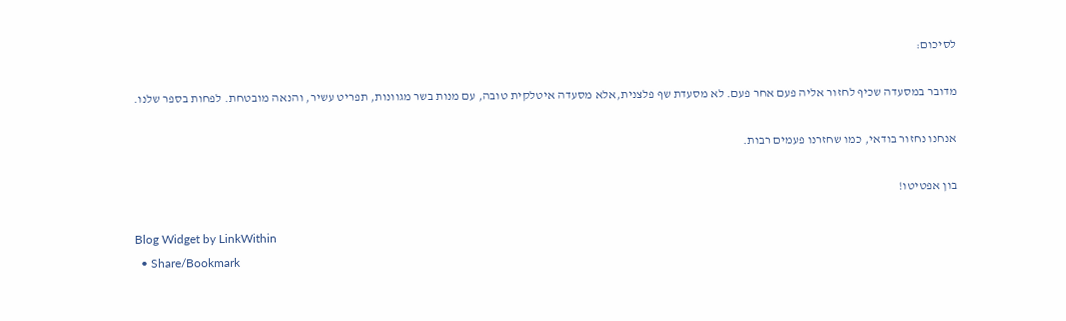לסיכום:

מדובר במסעדה שכיף לחזור אליה פעם אחר פעם. לא מסעדת שף פלצנית,אלא מסעדה איטלקית טובה, עם מנות בשר מגוונות, תפריט עשיר, והנאה מובטחת. לפחות בספר שלנו.

אנחנו נחזור בודאי, כמו שחזרנו פעמים רבות.

בון אפטיטו!

Blog Widget by LinkWithin
  • Share/Bookmark